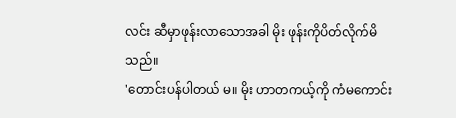လင်း ဆီမှာဖုန်းလာသောအခါ မိုး ဖုန်းကိုပိတ်လိုက်မိသည်။
'တောင်းပန်ပါတယ် မ။ မိုး ဟာတကယ့်ကို ကံမကောင်း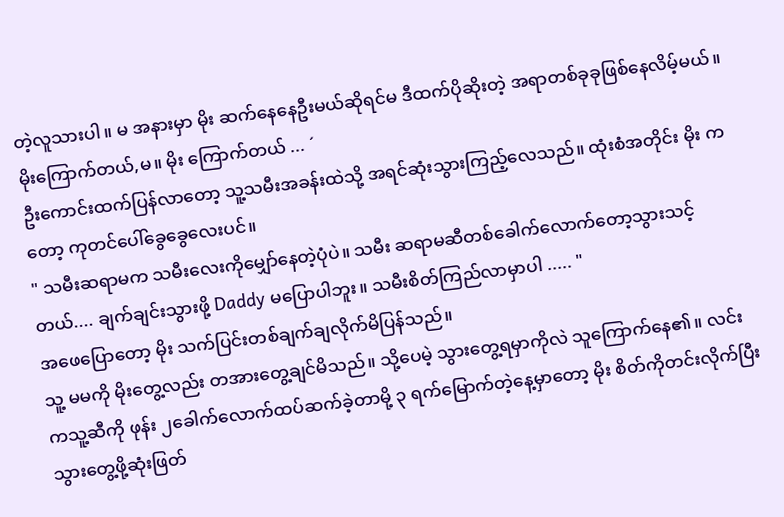တဲ့လူသားပါ။ မ အနားမှာ မိုး ဆက်နေနေဦးမယ်ဆိုရင်မ ဒီထက်ပိုဆိုးတဲ့ အရာတစ်ခုခုဖြစ်နေလိမ့်မယ်။ မိုးကြောက်တယ်,မ။ မိုး ကြောက်တယ် ... ´
ဦးကောင်းထက်ပြန်လာတော့ သူ့သမီးအခန်းထဲသို့ အရင်ဆုံးသွားကြည့်လေသည်။ ထုံးစံအတိုင်း မိုး ကတော့ ကုတင်ပေါ်ခွေခွေလေးပင်။
" သမီးဆရာမက သမီးလေးကိုမျှော်နေတဲ့ပုံပဲ။ သမီး ဆရာမဆီတစ်ခေါက်လောက်တော့သွားသင့်တယ်.... ချက်ချင်းသွားဖို့ Daddy မပြောပါဘူး။ သမီးစိတ်ကြည်လာမှာပါ ..... "
အဖေပြောတော့ မိုး သက်ပြင်းတစ်ချက်ချလိုက်မိပြန်သည်။
သူ့ မမကို မိုးတွေ့လည်း တအားတွေ့ချင်မိသည်။ သို့ပေမဲ့ သွားတွေ့ရမှာကိုလဲ သူကြောက်နေ၏။ လင်း ကသူ့ဆီကို ဖုန်း ၂ခေါက်လောက်ထပ်ဆက်ခဲ့တာမို့ ၃ ရက်မြောက်တဲ့နေ့မှာတော့ မိုး စိတ်ကိုတင်းလိုက်ပြီး သွားတွေ့ဖို့ဆုံးဖြတ်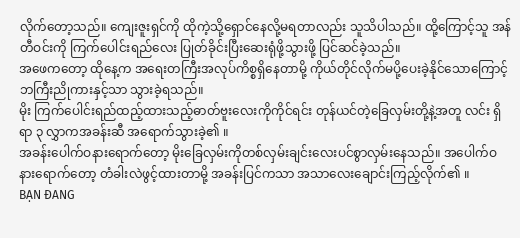လိုက်တော့သည်။ ကျေးဇူးရှင်ကို ထိုကဲ့သို့ရှောင်နေလို့မရတာလည်း သူသိပါသည်။ ထို့ကြောင့်သူ အန်တီဝင်းကို ကြက်ပေါင်းရည်လေး ပြုတ်ခိုင်းပြီးဆေးရုံဖို့သွားဖို့ ပြင်ဆင်ခဲ့သည်။
အဖေကတော့ ထိုနေ့က အရေးတကြီးအလုပ်ကိစ္စရှိနေတာမို့ ကိုယ်တိုင်လိုက်မပို့ပေးခဲ့နိုင်သောကြောင့် ဘကြီးညိုကားနှင့်သာ သွားခဲ့ရသည်။
မိုး ကြက်ပေါင်းရည်ထည့်ထားသည့်ဓာတ်ဗူးလေးကိုကိုင်ရင်း တုန်ယင်တဲ့ခြေလှမ်းတို့နဲ့အတူ လင်း ရှိရာ ၃ လွှာကအခန်းဆီ အရောက်သွားခဲ့၏ ။
အခန်းပေါက်ဝနားရောက်တော့ မိုးခြေလှမ်းကိုတစ်လှမ်းချင်းလေးပင်စွာလှမ်းနေသည်။ အပေါက်ဝနားရောက်တော့ တံခါးလဲဖွင့်ထားတာမို့ အခန်းပြင်ကသာ အသာလေးချောင်းကြည့်လိုက်၏ ။
BẠN ĐANG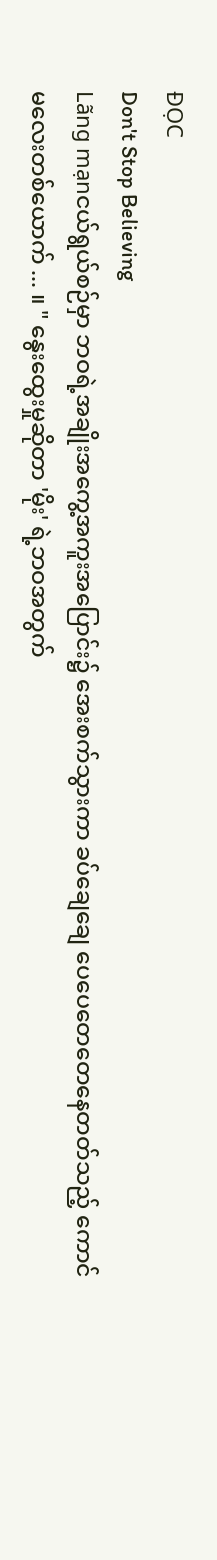ĐỌC
Don't Stop Believing
Lãng mạnငယ်ရွယ်စဉ်မှာ ဘဝရဲ့အချိုးအကွေ့အကူးအပြောင်း၌ အေးစက်သွားကာ ခပ်ချေချေ ပေပေတေတေနေတတ်သည့် ကောင်မလေးတစ်ယောက် ... ။ " နွေးထွေးမှုဆိုတာ 'မိုး' ရဲ့ဘဝအတွက်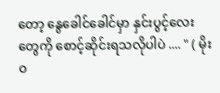တော့ နွေခေါင်ခေါင်မှာ နှင်းပွင့်လေးတွေကို စောင့်ဆိုင်းရသလိုပါပဲ .... " ( မိုးဝ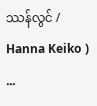ဿန်လွင် / Hanna Keiko ) ...